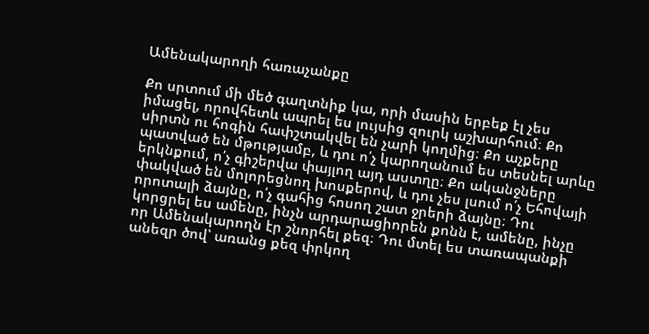Ամենակարողի հառաչանքը

Քո սրտում մի մեծ գաղտնիք կա, որի մասին երբեք էլ չես իմացել, որովհետև ապրել ես լույսից զուրկ աշխարհում։ Քո սիրտն ու հոգին հափշտակվել են չարի կողմից։ Քո աչքերը պատված են մթությամբ, և դու ո՛չ կարողանում ես տեսնել արևը երկնքում, ո՛չ գիշերվա փայլող այդ աստղը։ Քո ականջները փակված են մոլորեցնող խոսքերով, և դու չես լսում ո՛չ Եհովայի որոտալի ձայնը, ո՛չ գահից հոսող շատ ջրերի ձայնը։ Դու կորցրել ես ամենը, ինչն արդարացիորեն քոնն է, ամենը, ինչը որ Ամենակարողն էր շնորհել քեզ։ Դու մտել ես տառապանքի անեզր ծով՝ առանց քեզ փրկող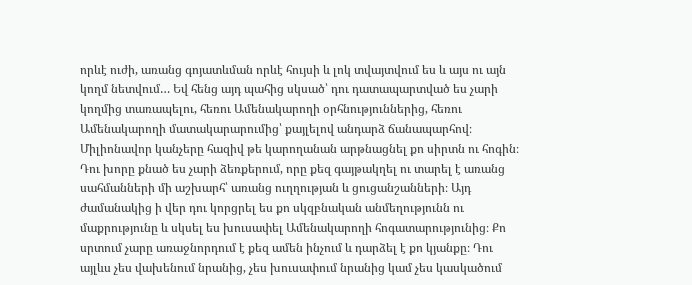որևէ ուժի, առանց գոյատևման որևէ հույսի և լոկ տվայտվում ես և այս ու այն կողմ նետվում… Եվ հենց այդ պահից սկսած՝ դու դատապարտված ես չարի կողմից տառապելու, հեռու Ամենակարողի օրհնություններից, հեռու Ամենակարողի մատակարարումից՝ քայլելով անդարձ ճանապարհով։ Միլիոնավոր կանչերը հազիվ թե կարողանան արթնացնել քո սիրտն ու հոգին։ Դու խորը քնած ես չարի ձեռքերում, որը քեզ գայթակղել ու տարել է առանց սահմանների մի աշխարհ՝ առանց ուղղության և ցուցանշանների։ Այդ ժամանակից ի վեր դու կորցրել ես քո սկզբնական անմեղությունն ու մաքրությունը և սկսել ես խուսափել Ամենակարողի հոգատարությունից։ Քո սրտում չարը առաջնորդում է քեզ ամեն ինչում և դարձել է քո կյանքը։ Դու այլևս չես վախենում նրանից, չես խուսափում նրանից կամ չես կասկածում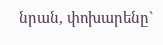նրան, փոխարենը`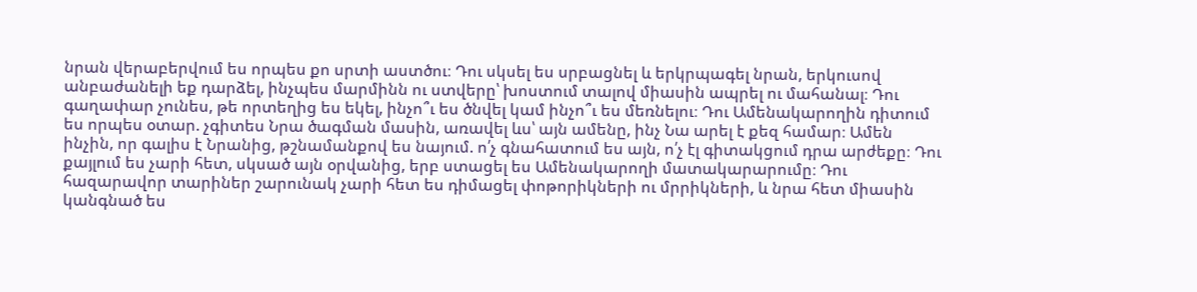նրան վերաբերվում ես որպես քո սրտի աստծու։ Դու սկսել ես սրբացնել և երկրպագել նրան, երկուսով անբաժանելի եք դարձել, ինչպես մարմինն ու ստվերը՝ խոստում տալով միասին ապրել ու մահանալ։ Դու գաղափար չունես, թե որտեղից ես եկել, ինչո՞ւ ես ծնվել կամ ինչո՞ւ ես մեռնելու։ Դու Ամենակարողին դիտում ես որպես օտար. չգիտես Նրա ծագման մասին, առավել ևս՝ այն ամենը, ինչ Նա արել է քեզ համար։ Ամեն ինչին, որ գալիս է Նրանից, թշնամանքով ես նայում. ո՛չ գնահատում ես այն, ո՛չ էլ գիտակցում դրա արժեքը։ Դու քայլում ես չարի հետ, սկսած այն օրվանից, երբ ստացել ես Ամենակարողի մատակարարումը։ Դու հազարավոր տարիներ շարունակ չարի հետ ես դիմացել փոթորիկների ու մրրիկների, և նրա հետ միասին կանգնած ես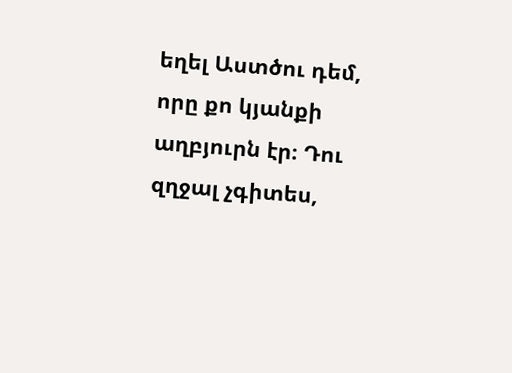եղել Աստծու դեմ, որը քո կյանքի աղբյուրն էր։ Դու զղջալ չգիտես,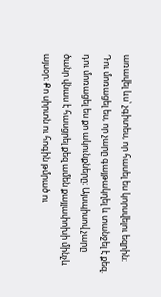առավել ևս՝ չգիտես, որ հասել ես կորսվելու եզրին։ Դու մոռացել ես, որ չարը գայթակղել և տանջել է քեզ. դու մոռացել ես քո ակունքները։ Այսպիսով չարը ծանր վնաս է հասցրել քեզ ամեն քայլափոխի մինչև այսօր։ Քո սիրտն ու հոգին թմրած ու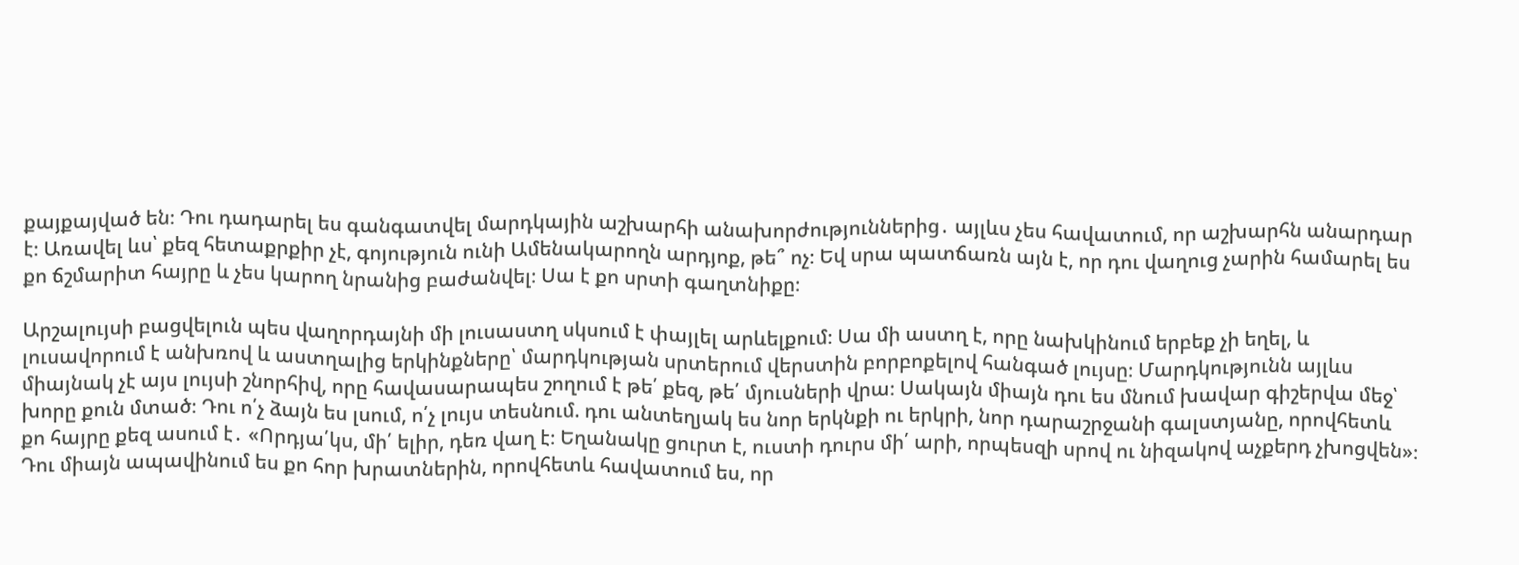քայքայված են։ Դու դադարել ես գանգատվել մարդկային աշխարհի անախորժություններից․ այլևս չես հավատում, որ աշխարհն անարդար է։ Առավել ևս՝ քեզ հետաքրքիր չէ, գոյություն ունի Ամենակարողն արդյոք, թե՞ ոչ։ Եվ սրա պատճառն այն է, որ դու վաղուց չարին համարել ես քո ճշմարիտ հայրը և չես կարող նրանից բաժանվել։ Սա է քո սրտի գաղտնիքը։

Արշալույսի բացվելուն պես վաղորդայնի մի լուսաստղ սկսում է փայլել արևելքում։ Սա մի աստղ է, որը նախկինում երբեք չի եղել, և լուսավորում է անխռով և աստղալից երկինքները՝ մարդկության սրտերում վերստին բորբոքելով հանգած լույսը։ Մարդկությունն այլևս միայնակ չէ այս լույսի շնորհիվ, որը հավասարապես շողում է թե՛ քեզ, թե՛ մյուսների վրա։ Սակայն միայն դու ես մնում խավար գիշերվա մեջ՝ խորը քուն մտած։ Դու ո՛չ ձայն ես լսում, ո՛չ լույս տեսնում. դու անտեղյակ ես նոր երկնքի ու երկրի, նոր դարաշրջանի գալստյանը, որովհետև քո հայրը քեզ ասում է․ «Որդյա՛կս, մի՛ ելիր, դեռ վաղ է։ Եղանակը ցուրտ է, ուստի դուրս մի՛ արի, որպեսզի սրով ու նիզակով աչքերդ չխոցվեն»։ Դու միայն ապավինում ես քո հոր խրատներին, որովհետև հավատում ես, որ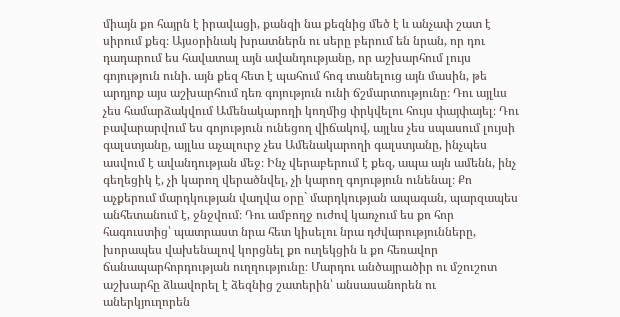միայն քո հայրն է իրավացի, քանզի նա քեզնից մեծ է և անչափ շատ է սիրում քեզ։ Այսօրինակ խրատներն ու սերը բերում են նրան, որ դու դադարում ես հավատալ այն ավանդությանը, որ աշխարհում լույս գոյություն ունի. այն քեզ հետ է պահում հոգ տանելուց այն մասին, թե արդյոք այս աշխարհում դեռ գոյություն ունի ճշմարտությունը։ Դու այլևս չես համարձակվում Ամենակարողի կողմից փրկվելու հույս փայփայել։ Դու բավարարվում ես գոյություն ունեցող վիճակով, այլևս չես սպասում լույսի գալստյանը, այլևս աչալուրջ չես Ամենակարողի գալստյանը, ինչպես ասվում է ավանդության մեջ։ Ինչ վերաբերում է քեզ, ապա այն ամենն, ինչ գեղեցիկ է, չի կարող վերածնվել, չի կարող գոյություն ունենալ։ Քո աչքերում մարդկության վաղվա օրը` մարդկության ապագան, պարզապես անհետանում է, ջնջվում։ Դու ամբողջ ուժով կառչում ես քո հոր հագուստից՝ պատրաստ նրա հետ կիսելու նրա դժվարությունները, խորապես վախենալով կորցնել քո ուղեկցին և քո հեռավոր ճանապարհորդության ուղղությունը։ Մարդու անծայրածիր ու մշուշոտ աշխարհը ձևավորել է ձեզնից շատերին՝ անսասանորեն ու աներկյուղորեն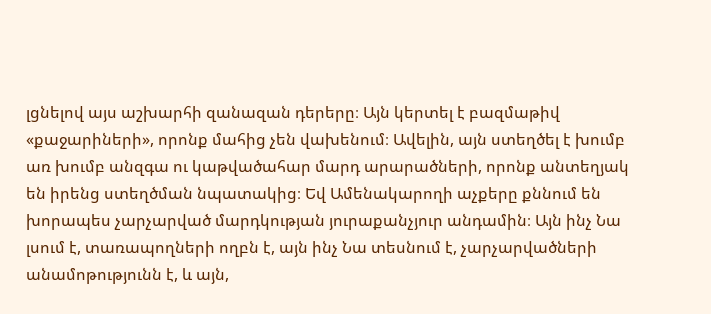լցնելով այս աշխարհի զանազան դերերը։ Այն կերտել է բազմաթիվ «քաջարիների», որոնք մահից չեն վախենում։ Ավելին, այն ստեղծել է խումբ առ խումբ անզգա ու կաթվածահար մարդ արարածների, որոնք անտեղյակ են իրենց ստեղծման նպատակից։ Եվ Ամենակարողի աչքերը քննում են խորապես չարչարված մարդկության յուրաքանչյուր անդամին։ Այն ինչ Նա լսում է, տառապողների ողբն է, այն ինչ Նա տեսնում է, չարչարվածների անամոթությունն է, և այն,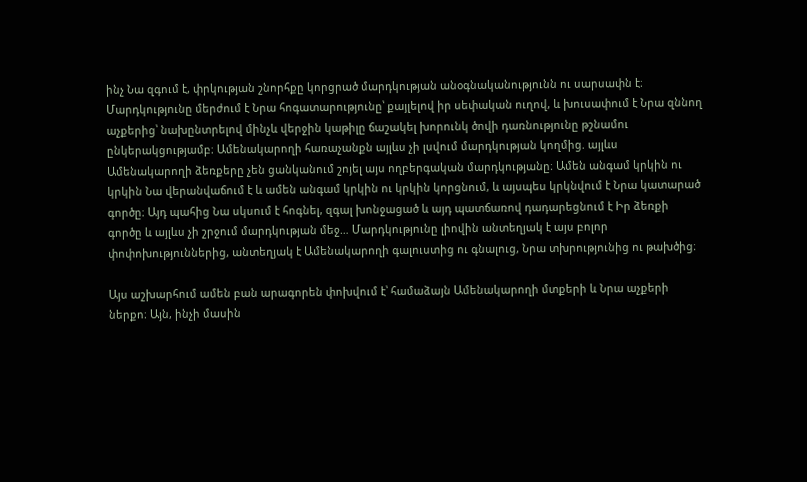ինչ Նա զգում է, փրկության շնորհքը կորցրած մարդկության անօգնականությունն ու սարսափն է։ Մարդկությունը մերժում է Նրա հոգատարությունը՝ քայլելով իր սեփական ուղով, և խուսափում է Նրա զննող աչքերից՝ նախընտրելով մինչև վերջին կաթիլը ճաշակել խորունկ ծովի դառնությունը թշնամու ընկերակցությամբ։ Ամենակարողի հառաչանքն այլևս չի լսվում մարդկության կողմից. այլևս Ամենակարողի ձեռքերը չեն ցանկանում շոյել այս ողբերգական մարդկությանը։ Ամեն անգամ կրկին ու կրկին Նա վերանվաճում է և ամեն անգամ կրկին ու կրկին կորցնում, և այսպես կրկնվում է Նրա կատարած գործը։ Այդ պահից Նա սկսում է հոգնել, զգալ խոնջացած և այդ պատճառով դադարեցնում է Իր ձեռքի գործը և այլևս չի շրջում մարդկության մեջ… Մարդկությունը լիովին անտեղյակ է այս բոլոր փոփոխություններից, անտեղյակ է Ամենակարողի գալուստից ու գնալուց, Նրա տխրությունից ու թախծից։

Այս աշխարհում ամեն բան արագորեն փոխվում է՝ համաձայն Ամենակարողի մտքերի և Նրա աչքերի ներքո։ Այն, ինչի մասին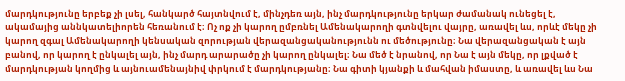մարդկությունը երբեք չի լսել, հանկարծ հայտնվում է, մինչդեռ այն, ինչ մարդկությունը երկար ժամանակ ունեցել է, ակամայից աննկատելիորեն հեռանում է։ Ոչ ոք չի կարող ըմբռնել Ամենակարողի գտնվելու վայրը, առավել ևս, որևէ մեկը չի կարող զգալ Ամենակարողի կենսական զորության վերազանցականությունն ու մեծությունը։ Նա վերազանցական է այն բանով, որ կարող է ընկալել այն, ինչ մարդ արարածը չի կարող ընկալել։ Նա մեծ է նրանով, որ Նա է այն մեկը, որ լքված է մարդկության կողմից և այնուամենայնիվ փրկում է մարդկությանը։ Նա գիտի կյանքի և մահվան իմաստը, և առավել ևս Նա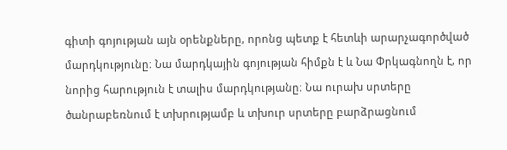գիտի գոյության այն օրենքները, որոնց պետք է հետևի արարչագործված մարդկությունը։ Նա մարդկային գոյության հիմքն է և Նա Փրկագնողն է, որ նորից հարություն է տալիս մարդկությանը։ Նա ուրախ սրտերը ծանրաբեռնում է տխրությամբ և տխուր սրտերը բարձրացնում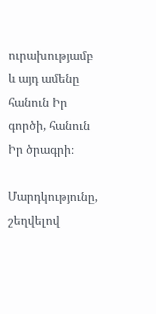ուրախությամբ և այդ ամենը հանուն Իր գործի, հանուն Իր ծրագրի։

Մարդկությունը, շեղվելով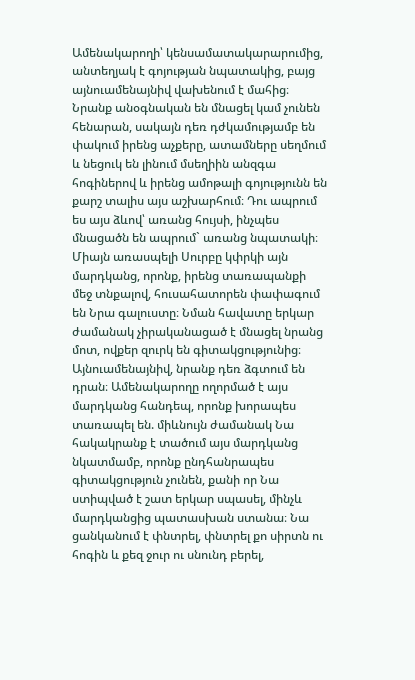Ամենակարողի՝ կենսամատակարարումից, անտեղյակ է գոյության նպատակից, բայց այնուամենայնիվ վախենում է մահից։ Նրանք անօգնական են մնացել կամ չունեն հենարան, սակայն դեռ դժկամությամբ են փակում իրենց աչքերը, ատամները սեղմում և նեցուկ են լինում մսեղիին անզգա հոգիներով և իրենց ամոթալի գոյությունն են քարշ տալիս այս աշխարհում։ Դու ապրում ես այս ձևով՝ առանց հույսի, ինչպես մնացածն են ապրում` առանց նպատակի։ Միայն առասպելի Սուրբը կփրկի այն մարդկանց, որոնք, իրենց տառապանքի մեջ տնքալով, հուսահատորեն փափագում են Նրա գալուստը։ Նման հավատը երկար ժամանակ չիրականացած է մնացել նրանց մոտ, ովքեր զուրկ են գիտակցությունից։ Այնուամենայնիվ, նրանք դեռ ձգտում են դրան։ Ամենակարողը ողորմած է այս մարդկանց հանդեպ, որոնք խորապես տառապել են. միևնույն ժամանակ Նա հակակրանք է տածում այս մարդկանց նկատմամբ, որոնք ընդհանրապես գիտակցություն չունեն, քանի որ Նա ստիպված է շատ երկար սպասել, մինչև մարդկանցից պատասխան ստանա։ Նա ցանկանում է փնտրել, փնտրել քո սիրտն ու հոգին և քեզ ջուր ու սնունդ բերել,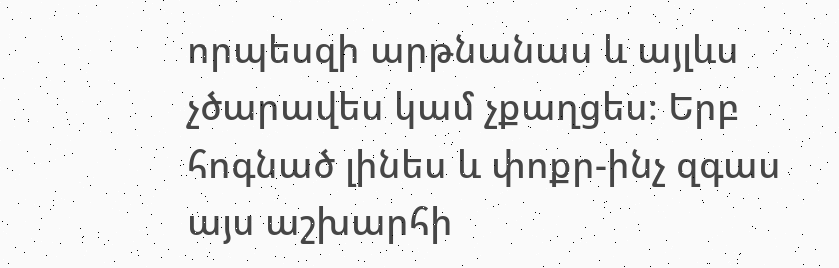որպեսզի արթնանաս և այլևս չծարավես կամ չքաղցես։ Երբ հոգնած լինես և փոքր-ինչ զգաս այս աշխարհի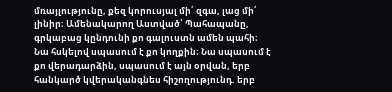մռայլությունը, քեզ կորուսյալ մի՛ զգա, լաց մի՛ լինիր։ Ամենակարող Աստված՝ Պահապանը, գրկաբաց կընդունի քո գալուստն ամեն պահի։ Նա հսկելով սպասում է քո կողքին։ Նա սպասում է քո վերադարձին, սպասում է այն օրվան, երբ հանկարծ կվերականգնես հիշողությունդ. երբ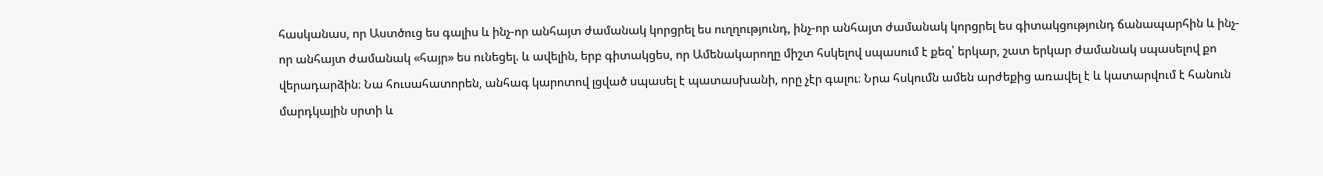հասկանաս, որ Աստծուց ես գալիս և ինչ-որ անհայտ ժամանակ կորցրել ես ուղղությունդ, ինչ-որ անհայտ ժամանակ կորցրել ես գիտակցությունդ ճանապարհին և ինչ-որ անհայտ ժամանակ «հայր» ես ունեցել. և ավելին, երբ գիտակցես, որ Ամենակարողը միշտ հսկելով սպասում է քեզ՝ երկար, շատ երկար ժամանակ սպասելով քո վերադարձին։ Նա հուսահատորեն, անհագ կարոտով լցված սպասել է պատասխանի, որը չէր գալու։ Նրա հսկումն ամեն արժեքից առավել է և կատարվում է հանուն մարդկային սրտի և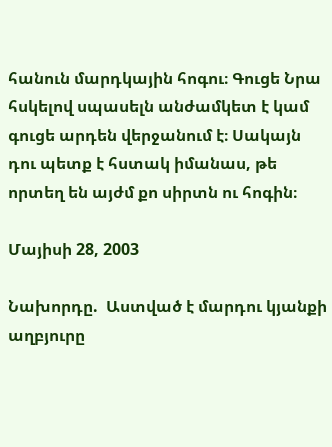հանուն մարդկային հոգու։ Գուցե Նրա հսկելով սպասելն անժամկետ է կամ գուցե արդեն վերջանում է։ Սակայն դու պետք է հստակ իմանաս, թե որտեղ են այժմ քո սիրտն ու հոգին։

Մայիսի 28, 2003

Նախորդը.  Աստված է մարդու կյանքի աղբյուրը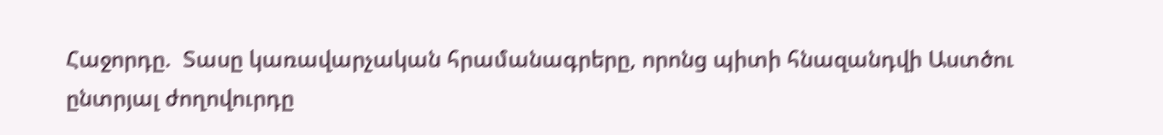Հաջորդը.  Տասը կառավարչական հրամանագրերը, որոնց պիտի հնազանդվի Աստծու ընտրյալ ժողովուրդը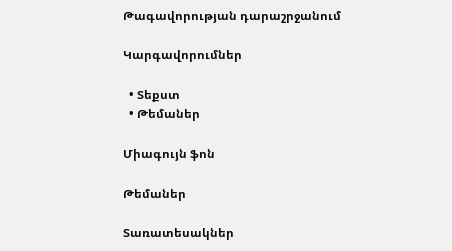Թագավորության դարաշրջանում

Կարգավորումներ

  • Տեքստ
  • Թեմաներ

Միագույն ֆոն

Թեմաներ

Տառատեսակներ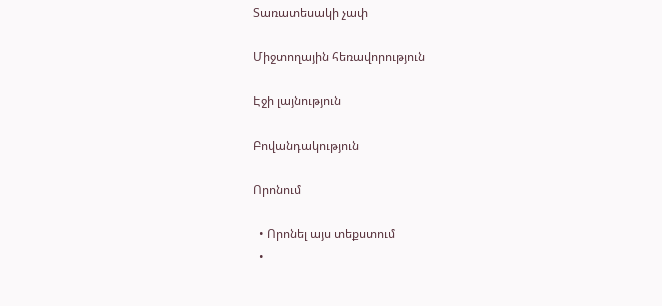Տառատեսակի չափ

Միջտողային հեռավորություն

Էջի լայնություն

Բովանդակություն

Որոնում

  • Որոնել այս տեքստում
  •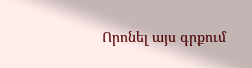Որոնել այս գրքում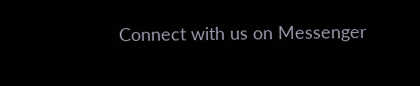Connect with us on Messenger